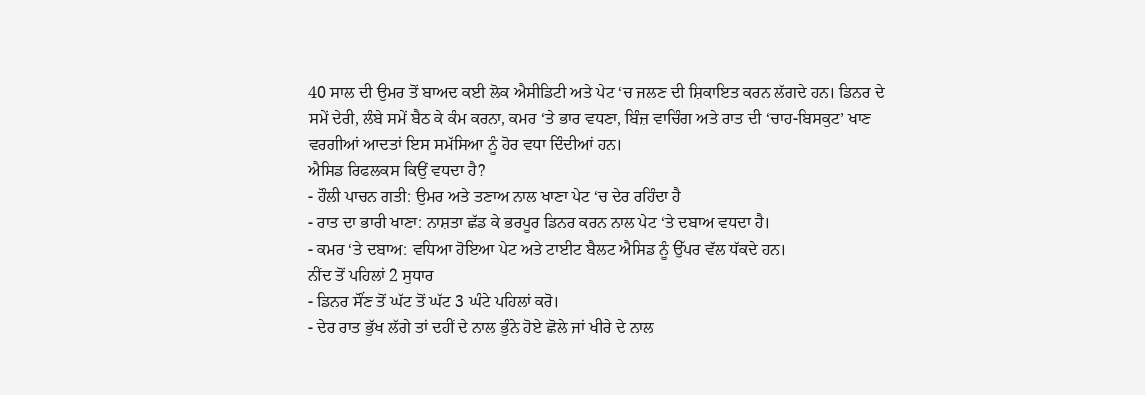40 ਸਾਲ ਦੀ ਉਮਰ ਤੋਂ ਬਾਅਦ ਕਈ ਲੋਕ ਐਸੀਡਿਟੀ ਅਤੇ ਪੇਟ ‘ਚ ਜਲਣ ਦੀ ਸ਼ਿਕਾਇਤ ਕਰਨ ਲੱਗਦੇ ਹਨ। ਡਿਨਰ ਦੇ ਸਮੇਂ ਦੇਰੀ, ਲੰਬੇ ਸਮੇਂ ਬੈਠ ਕੇ ਕੰਮ ਕਰਨਾ, ਕਮਰ ‘ਤੇ ਭਾਰ ਵਧਣਾ, ਬਿੰਜ਼ ਵਾਚਿੰਗ ਅਤੇ ਰਾਤ ਦੀ ‘ਚਾਹ-ਬਿਸਕੁਟ’ ਖਾਣ ਵਰਗੀਆਂ ਆਦਤਾਂ ਇਸ ਸਮੱਸਿਆ ਨੂੰ ਹੋਰ ਵਧਾ ਦਿੰਦੀਆਂ ਹਨ।
ਐਸਿਡ ਰਿਫਲਕਸ ਕਿਉਂ ਵਧਦਾ ਹੈ?
- ਹੌਲੀ ਪਾਚਨ ਗਤੀ: ਉਮਰ ਅਤੇ ਤਣਾਅ ਨਾਲ ਖਾਣਾ ਪੇਟ ‘ਚ ਦੇਰ ਰਹਿੰਦਾ ਹੈ
- ਰਾਤ ਦਾ ਭਾਰੀ ਖਾਣਾ: ਨਾਸ਼ਤਾ ਛੱਡ ਕੇ ਭਰਪੂਰ ਡਿਨਰ ਕਰਨ ਨਾਲ ਪੇਟ ‘ਤੇ ਦਬਾਅ ਵਧਦਾ ਹੈ।
- ਕਮਰ ‘ਤੇ ਦਬਾਅ: ਵਧਿਆ ਹੋਇਆ ਪੇਟ ਅਤੇ ਟਾਈਟ ਬੈਲਟ ਐਸਿਡ ਨੂੰ ਉੱਪਰ ਵੱਲ ਧੱਕਦੇ ਹਨ।
ਨੀਂਦ ਤੋਂ ਪਹਿਲਾਂ 2 ਸੁਧਾਰ
- ਡਿਨਰ ਸੌਂਣ ਤੋਂ ਘੱਟ ਤੋਂ ਘੱਟ 3 ਘੰਟੇ ਪਹਿਲਾਂ ਕਰੋ।
- ਦੇਰ ਰਾਤ ਭੁੱਖ ਲੱਗੇ ਤਾਂ ਦਹੀਂ ਦੇ ਨਾਲ ਭੁੰਨੇ ਹੋਏ ਛੋਲੇ ਜਾਂ ਖੀਰੇ ਦੇ ਨਾਲ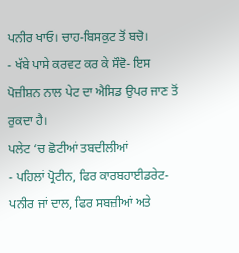ਪਨੀਰ ਖਾਓ। ਚਾਹ-ਬਿਸਕੁਟ ਤੋਂ ਬਚੋ।
- ਖੱਬੇ ਪਾਸੇ ਕਰਵਟ ਕਰ ਕੇ ਸੌਵੋ- ਇਸ ਪੋਜ਼ੀਸ਼ਨ ਨਾਲ ਪੇਟ ਦਾ ਐਸਿਡ ਉਪਰ ਜਾਣ ਤੋਂ ਰੁਕਦਾ ਹੈ।
ਪਲੇਟ ‘ਚ ਛੋਟੀਆਂ ਤਬਦੀਲੀਆਂ
- ਪਹਿਲਾਂ ਪ੍ਰੋਟੀਨ, ਫਿਰ ਕਾਰਬਹਾਈਡਰੇਟ- ਪਨੀਰ ਜਾਂ ਦਾਲ, ਫਿਰ ਸਬਜ਼ੀਆਂ ਅਤੇ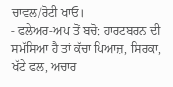ਚਾਵਲ/ਰੋਟੀ ਖਾਓ।
- ਫਲੇਅਰ-ਅਪ ਤੋਂ ਬਚੋ: ਹਾਰਟਬਰਨ ਦੀ ਸਮੱਸਿਆ ਹੈ ਤਾਂ ਕੱਚਾ ਪਿਆਜ਼, ਸਿਰਕਾ, ਖੱਟੇ ਫਲ, ਅਚਾਰ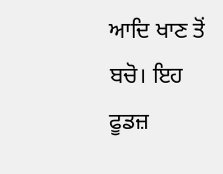ਆਦਿ ਖਾਣ ਤੋਂ ਬਚੋ। ਇਹ ਫੂਡਜ਼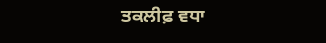ਤਕਲੀਫ਼ ਵਧਾ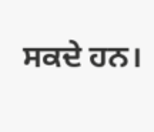ਸਕਦੇ ਹਨ।